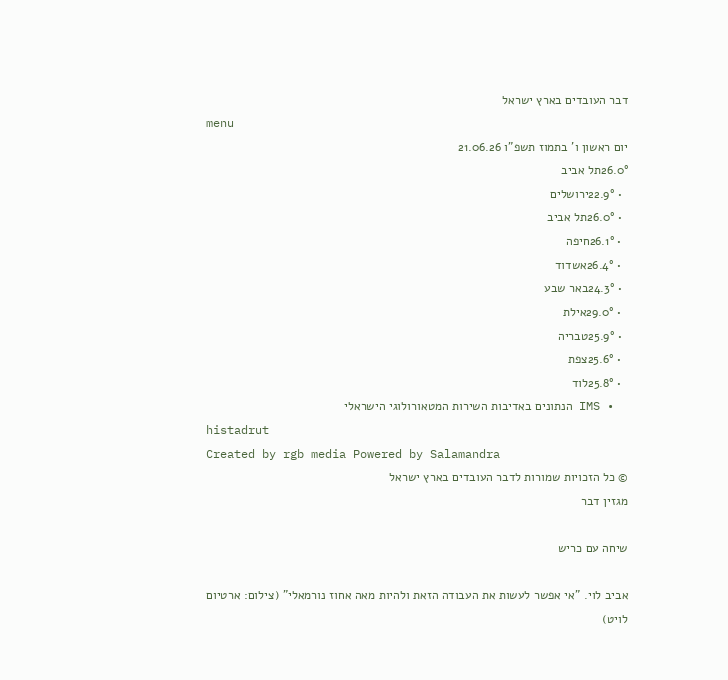דבר העובדים בארץ ישראל
menu
יום ראשון ו' בתמוז תשפ"ו 21.06.26
26.0°תל אביב
  • 22.9°ירושלים
  • 26.0°תל אביב
  • 26.1°חיפה
  • 26.4°אשדוד
  • 24.3°באר שבע
  • 29.0°אילת
  • 25.9°טבריה
  • 25.6°צפת
  • 25.8°לוד
  • IMS הנתונים באדיבות השירות המטאורולוגי הישראלי
histadrut
Created by rgb media Powered by Salamandra
© כל הזכויות שמורות לדבר העובדים בארץ ישראל
מגזין דבר

שיחה עם כריש

אביב לוי. "אי אפשר לעשות את העבודה הזאת ולהיות מאה אחוז נורמאלי" (צילום: ארטיום לויט)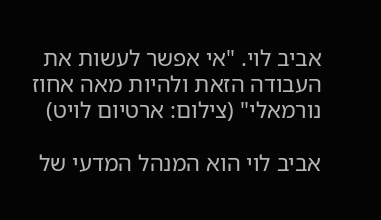אביב לוי. "אי אפשר לעשות את העבודה הזאת ולהיות מאה אחוז נורמאלי" (צילום: ארטיום לויט)

אביב לוי הוא המנהל המדעי של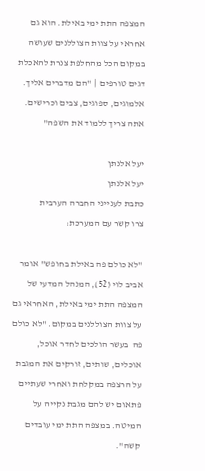המצפה התת ימי באילת. הוא גם אחראי על צוות הצוללנים שעושה במקום הכל מהחלפת צנרת להאכלת דגים טורפים  | "הם מדברים אליך. אלמוגים, ספוגים, צבים וכרישים. אתה צריך ללמוד את השפה"

יעל אלנתן
יעל אלנתן
כתבת לענייני החברה הערבית
צרו קשר עם המערכת:

"לא כולם פה באילת בחופש" אומר אביב לוי (52), המנהל המדעי של המצפה התת ימי באילת, האחראי גם על צוות הצוללנים במקום. "לא כולם פה  בעשר הולכים לחדר אוכל, אוכלים, שותים, זורקים את המגבת על הרצפה במקלחת ואחרי שעתיים פתאום יש להם מגבת נקייה על המיטה. במצפה התת ימי עובדים קשה".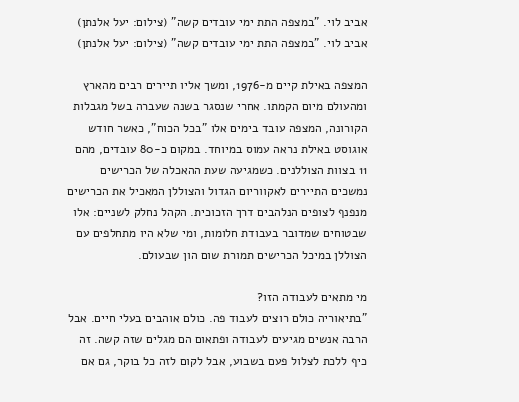אביב לוי. "במצפה התת ימי עובדים קשה" (צילום: יעל אלנתן)
אביב לוי. "במצפה התת ימי עובדים קשה" (צילום: יעל אלנתן)

המצפה באילת קיים מ-1976, ומשך אליו תיירים רבים מהארץ ומהעולם מיום הקמתו. אחרי שנסגר בשנה שעברה בשל מגבלות הקורונה, המצפה עובד בימים אלו "בכל הכוח", כאשר חודש אוגוסט באילת נראה עמוס במיוחד. במקום כ-80 עובדים, מהם 11 בצוות הצוללנים. כשמגיעה שעת ההאכלה של הכרישים נמשכים התיירים לאקווריום הגדול והצוללן המאכיל את הכרישים מנפנף לצופים הנלהבים דרך הזכוכית. הקהל נחלק לשניים: אלו שבטוחים שמדובר בעבודת חלומות, ומי שלא היו מתחלפים עם הצוללן במיכל הכרישים תמורת שום הון שבעולם.

מי מתאים לעבודה הזו?
"בתיאוריה כולם רוצים לעבוד פה. כולם אוהבים בעלי חיים. אבל הרבה אנשים מגיעים לעבודה ופתאום הם מגלים שזה קשה. זה כיף ללכת לצלול פעם בשבוע, אבל לקום לזה כל בוקר, גם אם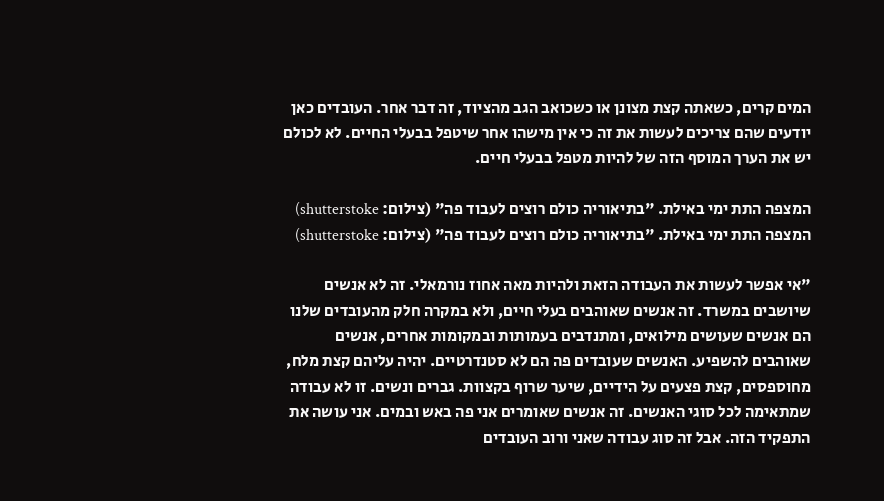המים קרים, כשאתה קצת מצונן או כשכואב הגב מהציוד, זה דבר אחר. העובדים כאן יודעים שהם צריכים לעשות את זה כי אין מישהו אחר שיטפל בבעלי החיים. לא לכולם יש את הערך המוסף הזה של להיות מטפל בבעלי חיים.

המצפה התת ימי באילת. "בתיאוריה כולם רוצים לעבוד פה" (צילום: shutterstoke)
המצפה התת ימי באילת. "בתיאוריה כולם רוצים לעבוד פה" (צילום: shutterstoke)

"אי אפשר לעשות את העבודה הזאת ולהיות מאה אחוז נורמאלי. זה לא אנשים שיושבים במשרד. זה אנשים שאוהבים בעלי חיים, ולא במקרה חלק מהעובדים שלנו הם אנשים שעושים מילואים, ומתנדבים בעמותות ובמקומות אחרים, אנשים שאוהבים להשפיע. האנשים שעובדים פה הם לא סטנדרטיים. יהיה עליהם קצת מלח, מחוספסים, קצת פצעים על הידיים, שיער שרוף בקצוות. גברים ונשים. זו לא עבודה שמתאימה לכל סוגי האנשים. זה אנשים שאומרים אני פה באש ובמים. אני עושה את התפקיד הזה. אבל זה סוג עבודה שאני ורוב העובדים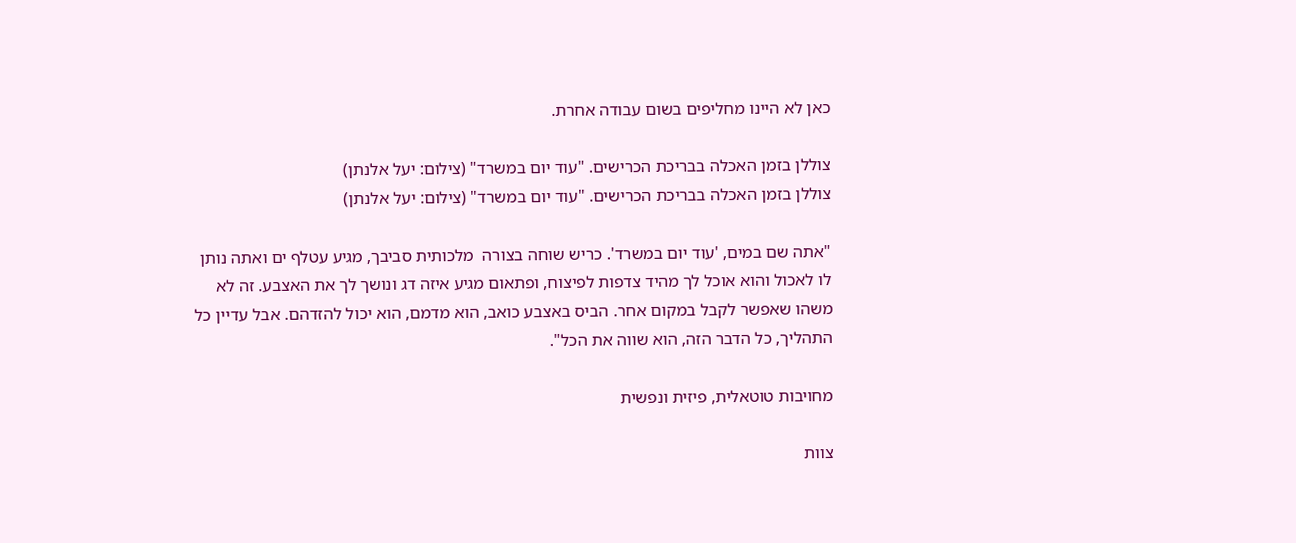כאן לא היינו מחליפים בשום עבודה אחרת.

צוללן בזמן האכלה בבריכת הכרישים. "עוד יום במשרד" (צילום: יעל אלנתן)
צוללן בזמן האכלה בבריכת הכרישים. "עוד יום במשרד" (צילום: יעל אלנתן)

"אתה שם במים, 'עוד יום במשרד'. כריש שוחה בצורה  מלכותית סביבך, מגיע עטלף ים ואתה נותן לו לאכול והוא אוכל לך מהיד צדפות לפיצוח, ופתאום מגיע איזה דג ונושך לך את האצבע. זה לא משהו שאפשר לקבל במקום אחר. הביס באצבע כואב, הוא מדמם, הוא יכול להזדהם. אבל עדיין כל התהליך, כל הדבר הזה, הוא שווה את הכל".

מחויבות טוטאלית, פיזית ונפשית

צוות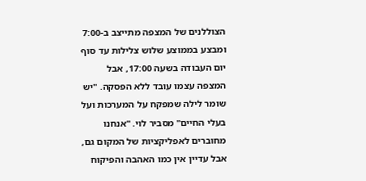הצוללנים של המצפה מתייצב ב-7:00 ומבצע בממוצע שלוש צלילות עד סוף יום העבודה בשעה 17:00, אבל המצפה עצמו עובד ללא הפסקה. "יש שומר לילה שמפקח על המערכות ועל בעלי החיים" מסביר לוי. "אנחנו מחוברים לאפליקציות של המקום גם, אבל עדיין אין כמו האהבה והפיקוח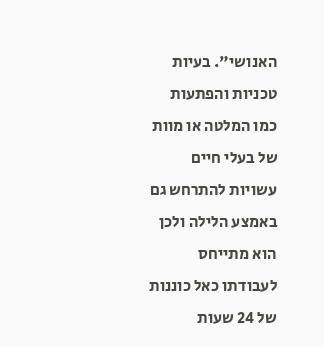האנושי". בעיות טכניות והפתעות כמו המלטה או מוות של בעלי חיים עשויות להתרחש גם באמצע הלילה ולכן הוא מתייחס לעבודתו כאל כוננות של 24 שעות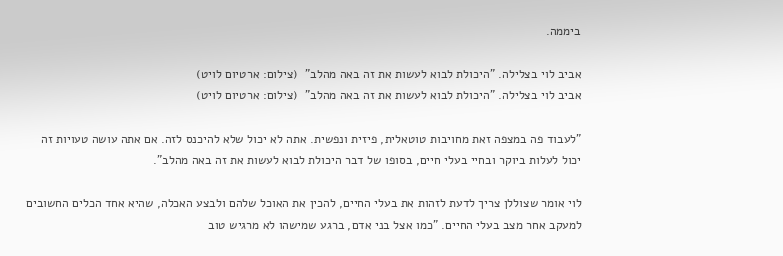ביממה.

אביב לוי בצלילה. "היכולת לבוא לעשות את זה באה מהלב"  (צילום: ארטיום לויט)
אביב לוי בצלילה. "היכולת לבוא לעשות את זה באה מהלב"  (צילום: ארטיום לויט)

"לעבוד פה במצפה זאת מחויבות טוטאלית, פיזית ונפשית. אתה לא יכול שלא להיכנס לזה. אם אתה עושה טעויות זה יכול לעלות ביוקר ובחיי בעלי חיים, בסופו של דבר היכולת לבוא לעשות את זה באה מהלב".

לוי אומר שצוללן צריך לדעת לזהות את בעלי החיים, להכין את האוכל שלהם ולבצע האכלה, שהיא אחד הכלים החשובים למעקב אחר מצב בעלי החיים. "כמו אצל בני אדם, ברגע שמישהו לא מרגיש טוב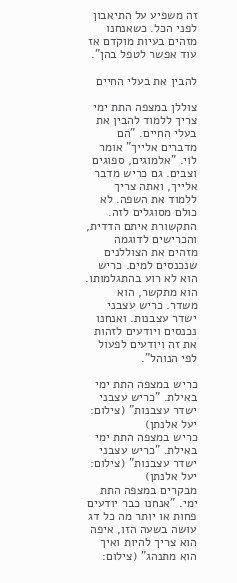זה משפיע על התיאבון לפני הכל. כשאנחנו מזהים בעיות מוקדם אז עוד אפשר לטפל בהן".

להבין את בעלי החיים

צוללן במצפה התת ימי צריך ללמוד להבין את בעלי החיים. "הם מדברים אלייך" אומר לוי. "אלמוגים, ספוגים וצבים. גם כריש מדבר אלייך, ואתה צריך ללמוד את השפה. לא כולם מסוגלים לזה. התקשורת איתם הדדית, והכרישים לדוגמה מזהים את הצוללנים שנכנסים למים. כריש הוא לא רוע בהתגלמותו. הוא מתקשר, הוא משדר. כריש עצבני ישדר עצבנות. ואנחנו נכנסים ויודעים לזהות את זה ויודעים לפעול לפי הנוהל".

כריש במצפה התת ימי באילת. "כריש עצבני ישדר עצבנות" (צילום: יעל אלנתן)
כריש במצפה התת ימי באילת. "כריש עצבני ישדר עצבנות" (צילום: יעל אלנתן)
מבקרים במצפה התת ימי. "אנחנו כבר יודעים פחות או יותר מה כל דג עושה בשעה הזו, איפה הוא צריך להיות ואיך הוא מתנהג" (צילום: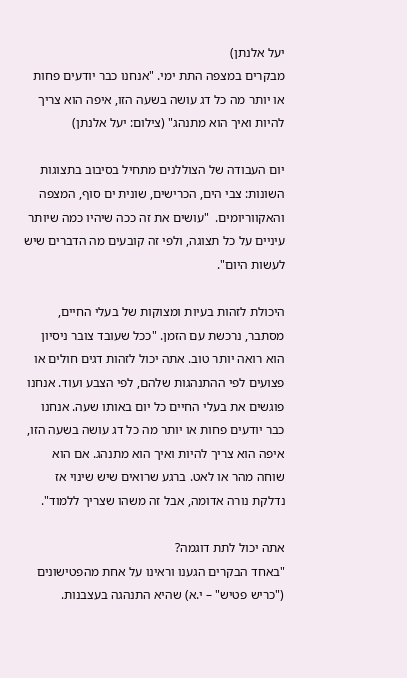יעל אלנתן)
מבקרים במצפה התת ימי. "אנחנו כבר יודעים פחות או יותר מה כל דג עושה בשעה הזו, איפה הוא צריך להיות ואיך הוא מתנהג" (צילום: יעל אלנתן)

יום העבודה של הצוללנים מתחיל בסיבוב בתצוגות השונות: צבי הים, הכרישים, שונית ים סוף, המצפה והאקווריומים.  "עושים את זה ככה שיהיו כמה שיותר עיניים על כל תצוגה, ולפי זה קובעים מה הדברים שיש לעשות היום".

היכולת לזהות בעיות ומצוקות של בעלי החיים, מסתבר, נרכשת עם הזמן. "ככל שעובד צובר ניסיון הוא רואה יותר טוב. אתה יכול לזהות דגים חולים או פצועים לפי ההתנהגות שלהם, לפי הצבע ועוד. אנחנו פוגשים את בעלי החיים כל יום באותו שעה. אנחנו כבר יודעים פחות או יותר מה כל דג עושה בשעה הזו, איפה הוא צריך להיות ואיך הוא מתנהג. אם הוא שוחה מהר או לאט. ברגע שרואים שיש שינוי אז נדלקת נורה אדומה, אבל זה משהו שצריך ללמוד".

אתה יכול לתת דוגמה?
"באחד הבקרים הגענו וראינו על אחת מהפטישונים ("כריש פטיש" – י.א) שהיא התנהגה בעצבנות.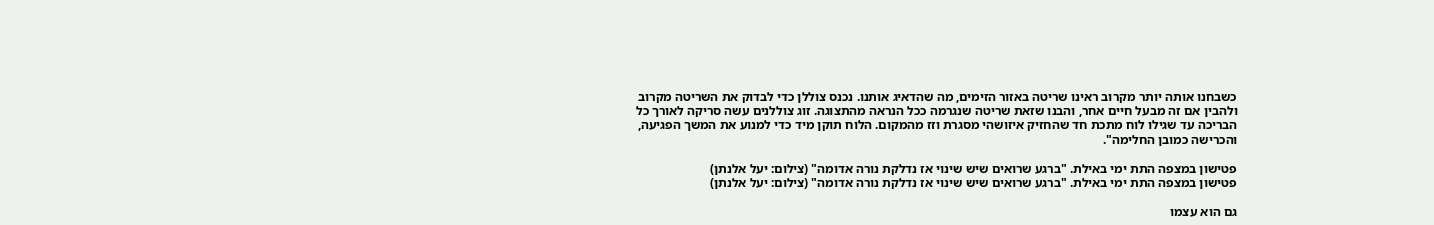כשבחנו אותה יותר מקרוב ראינו שריטה באזור הזימים, מה שהדאיג אותנו. נכנס צוללן כדי לבדוק את השריטה מקרוב ולהבין אם זה מבעל חיים אחר, והבנו שזאת שריטה שנגרמה ככל הנראה מהתצוגה. זוג צוללנים עשה סריקה לאורך כל הבריכה עד שגילו לוח מתכת חד שהחזיק איזושהי מסגרת וזז מהמקום. הלוח תוקן מיד כדי למנוע את המשך הפגיעה, והכרישה כמובן החלימה".

פטישון במצפה התת ימי באילת. "ברגע שרואים שיש שינוי אז נדלקת נורה אדומה" (צילום: יעל אלנתן)
פטישון במצפה התת ימי באילת. "ברגע שרואים שיש שינוי אז נדלקת נורה אדומה" (צילום: יעל אלנתן)

גם הוא עצמו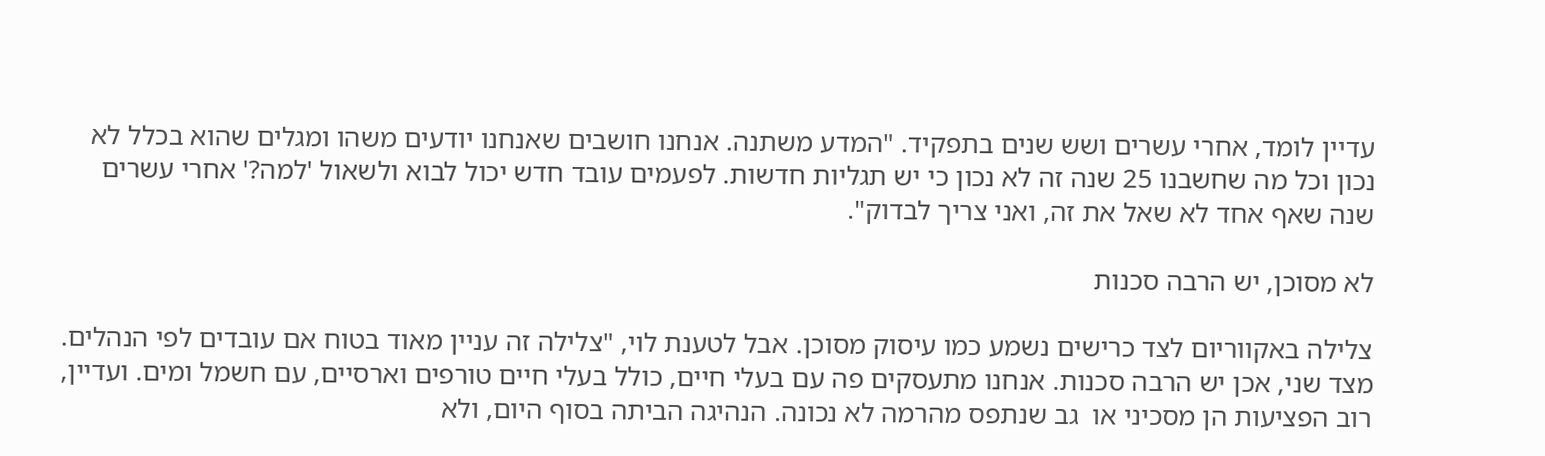עדיין לומד, אחרי עשרים ושש שנים בתפקיד. "המדע משתנה. אנחנו חושבים שאנחנו יודעים משהו ומגלים שהוא בכלל לא נכון וכל מה שחשבנו 25 שנה זה לא נכון כי יש תגליות חדשות. לפעמים עובד חדש יכול לבוא ולשאול 'למה?' אחרי עשרים שנה שאף אחד לא שאל את זה, ואני צריך לבדוק".

לא מסוכן, יש הרבה סכנות

צלילה באקווריום לצד כרישים נשמע כמו עיסוק מסוכן. אבל לטענת לוי, "צלילה זה עניין מאוד בטוח אם עובדים לפי הנהלים. מצד שני, אכן יש הרבה סכנות. אנחנו מתעסקים פה עם בעלי חיים, כולל בעלי חיים טורפים וארסיים, עם חשמל ומים. ועדיין, רוב הפציעות הן מסכיני או  גב שנתפס מהרמה לא נכונה. הנהיגה הביתה בסוף היום, ולא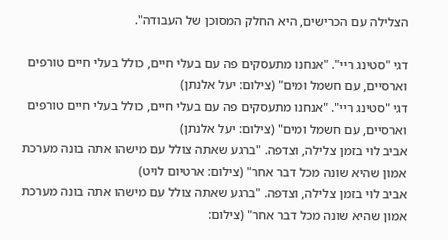הצלילה עם הכרישים, היא החלק המסוכן של העבודה".

דגי "סטינג ריי". "אנחנו מתעסקים פה עם בעלי חיים, כולל בעלי חיים טורפים וארסיים, עם חשמל ומים" (צילום: יעל אלנתן)
דגי "סטינג ריי". "אנחנו מתעסקים פה עם בעלי חיים, כולל בעלי חיים טורפים וארסיים, עם חשמל ומים" (צילום: יעל אלנתן)
אביב לוי בזמן צלילה, וצדפה. "ברגע שאתה צולל עם מישהו אתה בונה מערכת אמון שהיא שונה מכל דבר אחר" (צילום: ארטיום לויט)
אביב לוי בזמן צלילה, וצדפה. "ברגע שאתה צולל עם מישהו אתה בונה מערכת אמון שהיא שונה מכל דבר אחר" (צילום: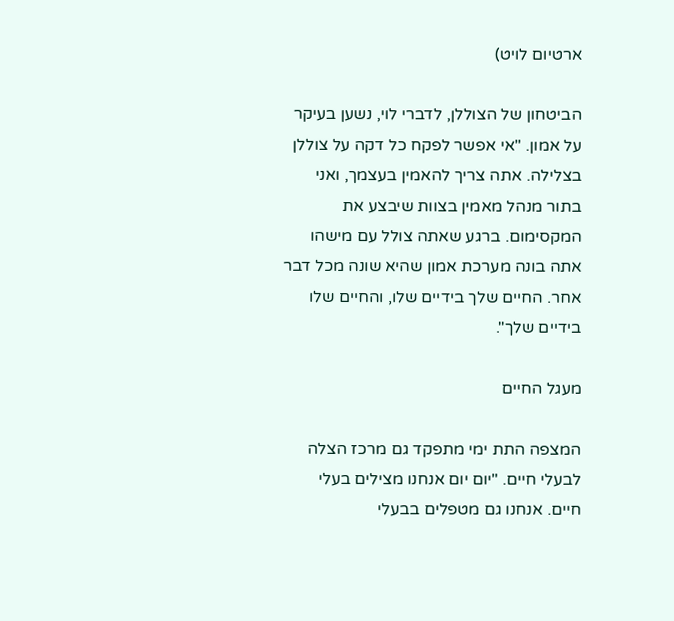ארטיום לויט)

הביטחון של הצוללן, לדברי לוי, נשען בעיקר על אמון. "אי אפשר לפקח כל דקה על צוללן בצלילה. אתה צריך להאמין בעצמך, ואני בתור מנהל מאמין בצוות שיבצע את המקסימום. ברגע שאתה צולל עם מישהו אתה בונה מערכת אמון שהיא שונה מכל דבר אחר. החיים שלך בידיים שלו, והחיים שלו בידיים שלך".

מעגל החיים

המצפה התת ימי מתפקד גם מרכז הצלה לבעלי חיים. "יום יום אנחנו מצילים בעלי חיים. אנחנו גם מטפלים בבעלי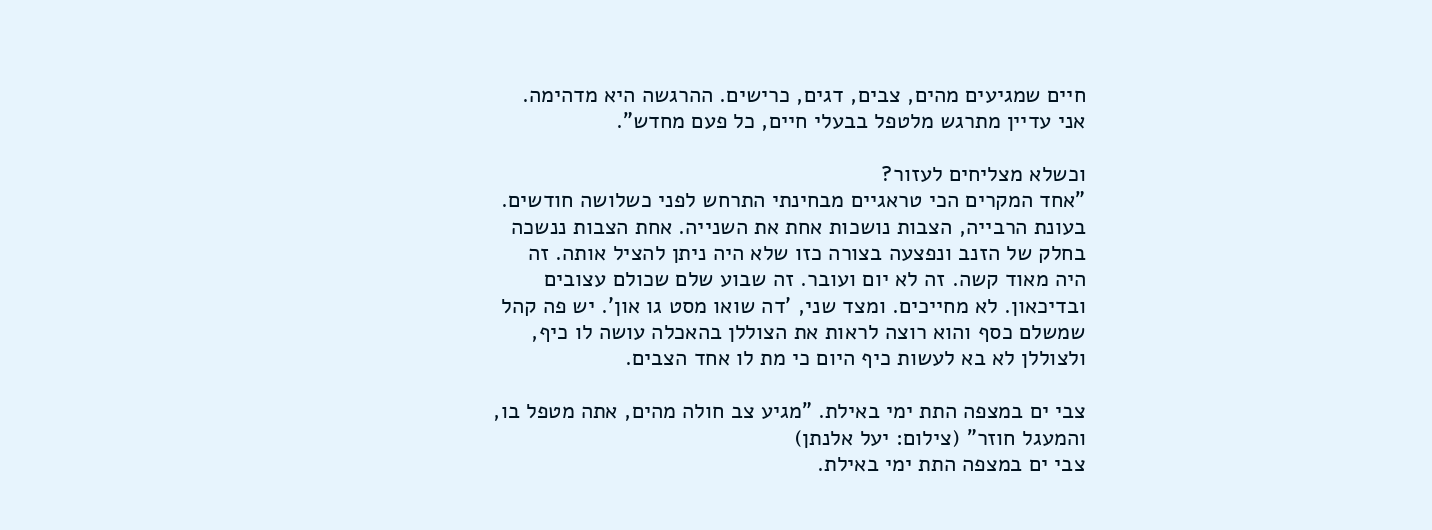חיים שמגיעים מהים, צבים, דגים, כרישים. ההרגשה היא מדהימה. אני עדיין מתרגש מלטפל בבעלי חיים, כל פעם מחדש".

וכשלא מצליחים לעזור?
"אחד המקרים הכי טראגיים מבחינתי התרחש לפני כשלושה חודשים. בעונת הרבייה, הצבות נושכות אחת את השנייה. אחת הצבות ננשכה בחלק של הזנב ונפצעה בצורה כזו שלא היה ניתן להציל אותה. זה היה מאוד קשה. זה לא יום ועובר. זה שבוע שלם שכולם עצובים ובדיכאון. לא מחייכים. ומצד שני, 'דה שואו מסט גו און'. יש פה קהל שמשלם כסף והוא רוצה לראות את הצוללן בהאכלה עושה לו כיף, ולצוללן לא בא לעשות כיף היום כי מת לו אחד הצבים.

צבי ים במצפה התת ימי באילת. "מגיע צב חולה מהים, אתה מטפל בו, והמעגל חוזר" (צילום: יעל אלנתן)
צבי ים במצפה התת ימי באילת.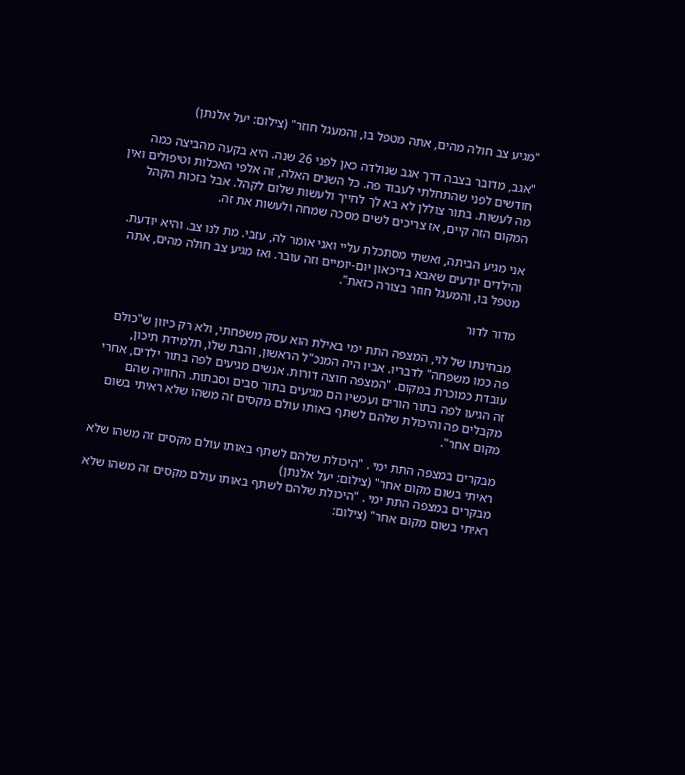"מגיע צב חולה מהים, אתה מטפל בו, והמעגל חוזר" (צילום: יעל אלנתן)

"אגב, מדובר בצבה דרך אגב שנולדה כאן לפני 26 שנה. היא בקעה מהביצה כמה חודשים לפני שהתחלתי לעבוד פה. כל השנים האלה, זה אלפי האכלות וטיפולים ואין מה לעשות. בתור צוללן לא בא לך לחייך ולעשות שלום לקהל. אבל בזכות הקהל המקום הזה קיים, אז צריכים לשים מסכה שמחה ולעשות את זה.

אני מגיע הביתה, ואשתי מסתכלת עליי ואני אומר לה, עזבי. מת לנו צב. והיא יודעת. והילדים יודעים שאבא בדיכאון יום-יומיים וזה עובר. ואז מגיע צב חולה מהים, אתה מטפל בו, והמעגל חוזר בצורה כזאת".

מדור לדור

מבחינתו של לוי, המצפה התת ימי באילת הוא עסק משפחתי, ולא רק כיוון ש"כולם פה כמו משפחה" לדבריו. אביו היה המנכ"ל הראשון, והבת שלו, תלמידת תיכון, עובדת כמוכרת במקום. "המצפה חוצה דורות. אנשים מגיעים לפה בתור ילדים, אחרי זה הגיעו לפה בתור הורים ועכשיו הם מגיעים בתור סבים וסבתות. החוויה שהם מקבלים פה והיכולת שלהם לשתף באותו עולם מקסים זה משהו שלא ראיתי בשום מקום אחר".

מבקרים במצפה התת ימי . "היכולת שלהם לשתף באותו עולם מקסים זה משהו שלא ראיתי בשום מקום אחר" (צילום: יעל אלנתן)
מבקרים במצפה התת ימי . "היכולת שלהם לשתף באותו עולם מקסים זה משהו שלא ראיתי בשום מקום אחר" (צילום: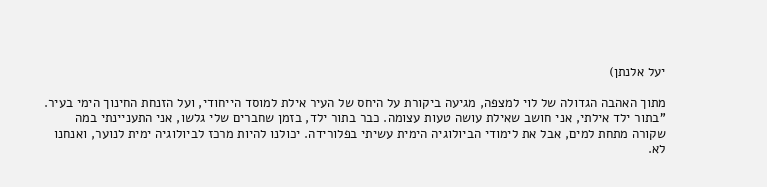יעל אלנתן)

מתוך האהבה הגדולה של לוי למצפה, מגיעה ביקורת על היחס של העיר אילת למוסד הייחודי, ועל הזנחת החינוך הימי בעיר. "בתור ילד אילתי, אני חושב שאילת עושה טעות עצומה. כבר בתור ילד, בזמן שחברים שלי גלשו, אני התעניינתי במה שקורה מתחת למים, אבל את לימודי הביולוגיה הימית עשיתי בפלורידה. יכולנו להיות מרכז לביולוגיה ימית לנוער, ואנחנו לא.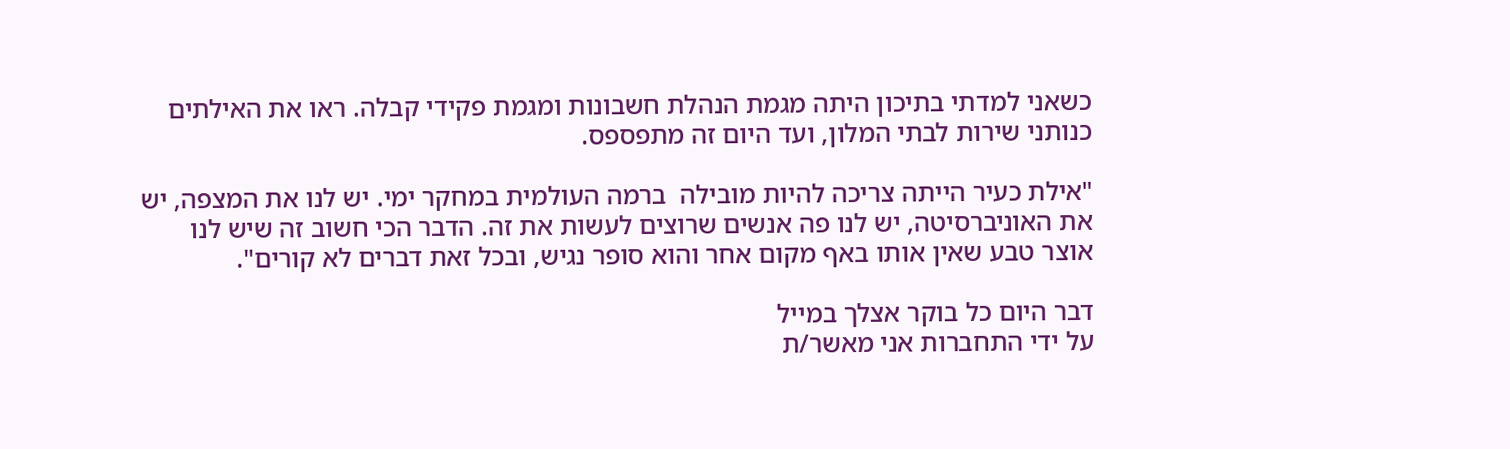כשאני למדתי בתיכון היתה מגמת הנהלת חשבונות ומגמת פקידי קבלה. ראו את האילתים כנותני שירות לבתי המלון, ועד היום זה מתפספס.

"אילת כעיר הייתה צריכה להיות מובילה  ברמה העולמית במחקר ימי. יש לנו את המצפה, יש את האוניברסיטה, יש לנו פה אנשים שרוצים לעשות את זה. הדבר הכי חשוב זה שיש לנו אוצר טבע שאין אותו באף מקום אחר והוא סופר נגיש, ובכל זאת דברים לא קורים".

דבר היום כל בוקר אצלך במייל
על ידי התחברות אני מאשר/ת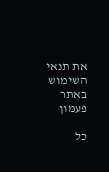את תנאי השימוש באתר
פעמון

כל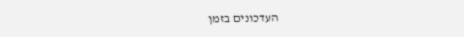העדכונים בזמן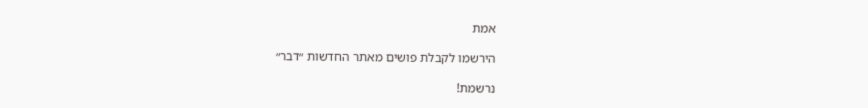אמת

הירשמו לקבלת פושים מאתר החדשות ״דבר״

נרשמת!